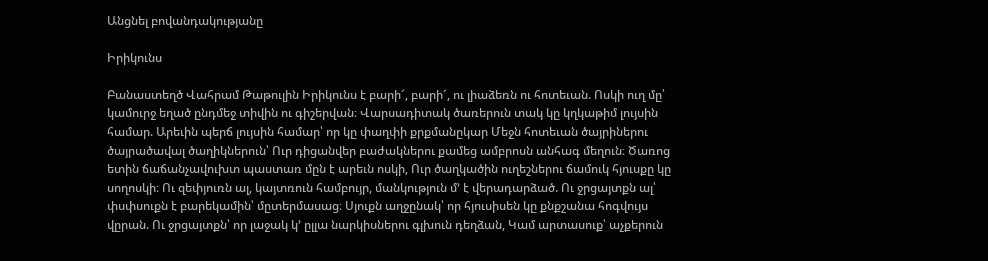Անցնել բովանդակությանը

Իրիկունս

Բանաստեղծ Վահրամ Թաթուլին Իրիկունս է բարի՜, բարի՜, ու լիաձեռն ու հոտեւան. Ոսկի ուղ մը՝ կամուրջ եղած ընդմեջ տիվին ու գիշերվան։ Վարսադիտակ ծառերուն տակ կը կղկաթիմ լույսին համար. Արեւին պերճ լույսին համար՝ որ կը փաղփի քրքմանըկար Մեջն հոտեւան ծայրիներու ծայրածավալ ծաղիկներուն՝ Ուր դիցանվեր բաժակներու քամեց ամբրոսն անհագ մեղուն։ Ծառոց ետին ճաճանչավուխտ պաստառ մըն է արեւն ոսկի, Ուր ծաղկածին ուղեշներու ճամուկ հյուսքը կը սողոսկի։ Ու զեփյուռն ալ, կայտռուն համբույր, մանկություն մ՚ է վերադարձած. Ու ջրցայտքն ալ՝ փսփսուքն է բարեկամին՝ մըտերմասաց։ Սյուքն աղջընակ՝ որ հյուսիսեն կը քնքշանա հոգվույս վըրան. Ու ջրցայտքն՝ որ լաջակ կ՚ ըլլա նարկիսներու գլխուն դեղձան, Կամ արտասուք՝ աչքերուն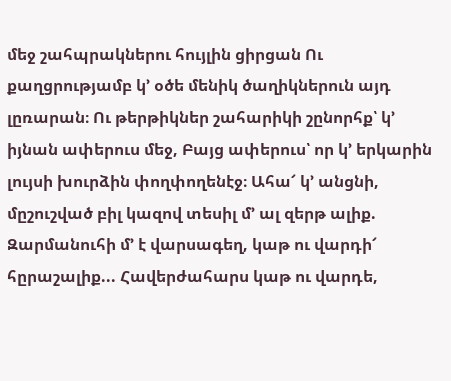մեջ շահպրակներու հույլին ցիրցան Ու քաղցրությամբ կ՚ օծե մենիկ ծաղիկներուն այդ լըռարան։ Ու թերթիկներ շահարիկի շընորհք՝ կ՚ իյնան ափերուս մեջ, Բայց ափերուս՝ որ կ՚ երկարին լույսի խուրձին փողփողենէջ։ Ահա՜ կ՚ անցնի, մըշուշված բիլ կազով տեսիլ մ՚ ալ զերթ ալիք. Զարմանուհի մ՚ է վարսագեղ, կաթ ու վարդի՜ հըրաշալիք... Հավերժահարս կաթ ու վարդե,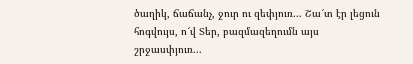ծաղիկ, ճաճանչ, ջուր ու զեփյուռ... Շա՜տ էր լեցուն հոգվույս, ո՜վ Տեր, բազմազեղումն այս շրջասփյուռ...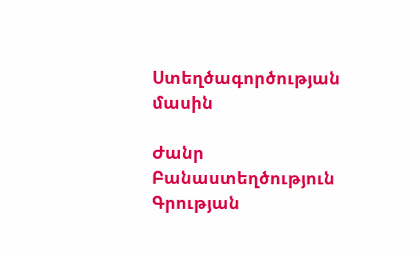Ստեղծագործության մասին

Ժանր Բանաստեղծություն
Գրության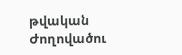թվական
Ժողովածու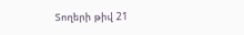Տողերի թիվ 21